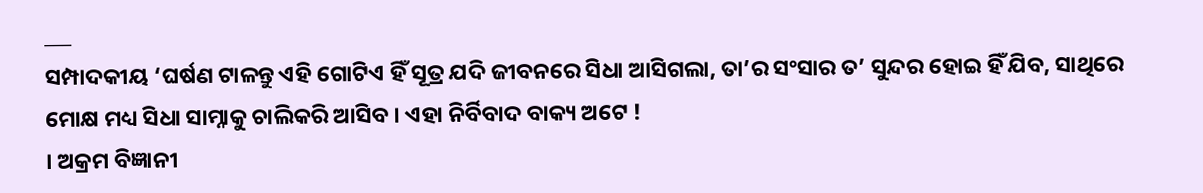___
ସମ୍ପାଦକୀୟ ‘ଘର୍ଷଣ ଟାଳନ୍ତୁ ଏହି ଗୋଟିଏ ହିଁ ସୂତ୍ର ଯଦି ଜୀବନରେ ସିଧା ଆସିଗଲା, ତା’ର ସଂସାର ତ’ ସୁନ୍ଦର ହୋଇ ହିଁ ଯିବ, ସାଥିରେ ମୋକ୍ଷ ମଧ୍ୟ ସିଧା ସାମ୍ନାକୁ ଚାଲିକରି ଆସିବ । ଏହା ନିର୍ବିବାଦ ବାକ୍ୟ ଅଟେ !
। ଅକ୍ରମ ବିଜ୍ଞାନୀ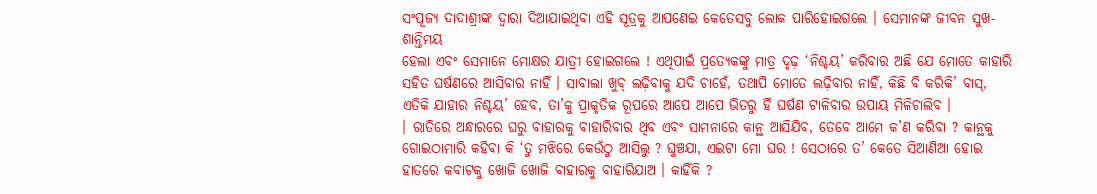ସଂପୂଜ୍ୟ ଦାଦାଶ୍ରୀଙ୍କ ଦ୍ବାରା ଦିଆଯାଇଥିବା ଏହି ସୂତ୍ରକୁ ଆପଣେଇ କେତେସବୁ ଲୋକ ପାରିହୋଇଗଲେ । ସେମାନଙ୍କ ଜୀବନ ସୁଖ-ଶାନ୍ତିମୟ
ହେଲା ଏବଂ ସେମାନେ ମୋକ୍ଷର ଯାତ୍ରୀ ହୋଇଗଲେ ! ଏଥିପାଇଁ ପ୍ରତ୍ୟେକଙ୍କୁ ମାତ୍ର ଦୃଢ଼ ‘ନିଶ୍ଚୟ’ କରିବାର ଅଛି ଯେ ମୋତେ କାହାରି ସହିତ ଘର୍ଷଣରେ ଆସିବାର ନାହିଁ । ସାବାଲା ଖୁବ୍ ଲଢ଼ିବାକୁ ଯଦି ଚାହେଁ, ତଥାପି ମୋତେ ଲଢ଼ିବାର ନାହିଁ, କିଛି ବି କରିକି’ ବାସ୍, ଏତିକି ଯାହାର ନିଶ୍ଚୟ’ ହେବ, ତା’କୁ ପ୍ରାକୃତିକ ରୂପରେ ଆପେ ଆପେ ଭିତରୁ ହିଁ ଘର୍ଷଣ ଟାଳିବାର ଉପାୟ ମିଳିଚାଲିବ ।
। ରାତିରେ ଅନ୍ଧାରରେ ଘରୁ ବାହାରକୁ ବାହାରିବାର ଥିବ ଏବଂ ସାମନାରେ କାନ୍ଥ ଆସିଯିବ, ତେବେ ଆମେ କ’ଣ କରିବା ? କାନ୍ଥକୁ ଗୋଇଠାମାରି କହିବା କି ‘ତୁ ମଝିରେ କେଉଁଠୁ ଆସିଲୁ ? ଘୁଞ୍ଚଯା, ଏଇଟା ମୋ ଘର ! ସେଠାରେ ତ’ କେତେ ସିଆଣିଆ ହୋଇ ହାତରେ କବାଟକୁ ଖୋଜି ଖୋଜି ବାହାରକୁ ବାହାରିଯାଅ । କାହିଁକି ?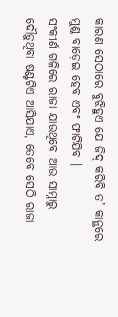କାରଣ ସେଠାରେ ବୁଝିହୁଏ ଯେ ଜିଦ୍ କରିବି ତ’ କାନ୍ଥରେ ମୁଣ୍ଡ ବାଡ଼େଇ ହେବ ଏବଂ ଫାଟିଯିବ ।
ସଂକୀର୍ଣ ଗଳିରେ ରାଜା ଯାଉଥିବେ ଆଉ ସାମ୍ନାରୁ ଦୌଡ଼ୁଥିବା ଷଣ୍ଟଟିଏ ଆସିଯାଏ, ତେବେ ସେଠି ରାଜା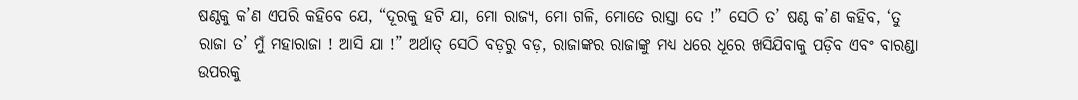ଷଣ୍ଠକୁ କ’ଣ ଏପରି କହିବେ ଯେ, “ଦୂରକୁ ହଟି ଯା, ମୋ ରାଜ୍ୟ, ମୋ ଗଳି, ମୋତେ ରାସ୍ତା ଦେ !” ସେଠି ତ’ ଷଣ୍ଠ କ’ଣ କହିବ, ‘ତୁ ରାଜା ତ’ ମୁଁ ମହାରାଜା ! ଆସି ଯା !” ଅର୍ଥାତ୍ ସେଠି ବଡ଼ରୁ ବଡ଼, ରାଜାଙ୍କର ରାଜାଙ୍କୁ ମଧ୍ୟ ଧରେ ଧୂରେ ଖସିଯିବାକୁ ପଡ଼ିବ ଏବଂ ବାରଣ୍ଡା ଉପରକୁ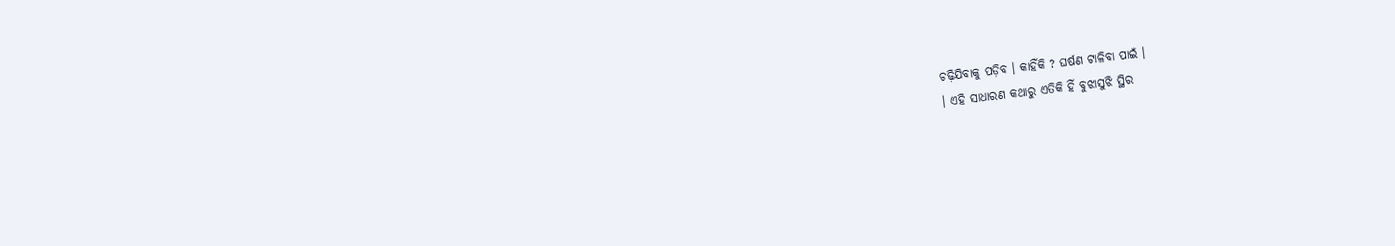ଚଢ଼ିଯିବାକୁ ପଡ଼ିବ । କାହିଁକି ? ଘର୍ଷଣ ଟାଳିବା ପାଇଁ ।
। ଏହି ସାଧାରଣ କଥାରୁ ଏତିକି ହିଁ ବୁଝାସୁଝି ସ୍ଥିର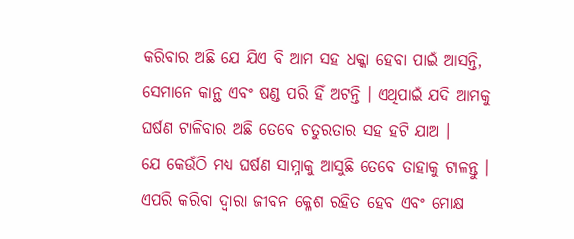କରିବାର ଅଛି ଯେ ଯିଏ ବି ଆମ ସହ ଧକ୍କା ହେବା ପାଇଁ ଆସନ୍ତି, ସେମାନେ କାନ୍ଥ ଏବଂ ଷଣ୍ଡ ପରି ହିଁ ଅଟନ୍ତି । ଏଥିପାଇଁ ଯଦି ଆମକୁ ଘର୍ଷଣ ଟାଳିବାର ଅଛି ତେବେ ଚତୁରତାର ସହ ହଟି ଯାଅ ।
ଯେ କେଉଁଠି ମଧ୍ୟ ଘର୍ଷଣ ସାମ୍ନାକୁ ଆସୁଛି ତେବେ ତାହାକୁ ଟାଳନ୍ତୁ । ଏପରି କରିବା ଦ୍ଵାରା ଜୀବନ କ୍ଳେଶ ରହିତ ହେବ ଏବଂ ମୋକ୍ଷ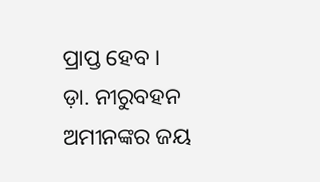ପ୍ରାପ୍ତ ହେବ ।
ଡ଼ା. ନୀରୁବହନ ଅମୀନଙ୍କର ଜୟ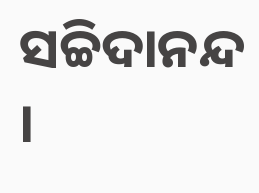ସଚ୍ଚିଦାନନ୍ଦ ।